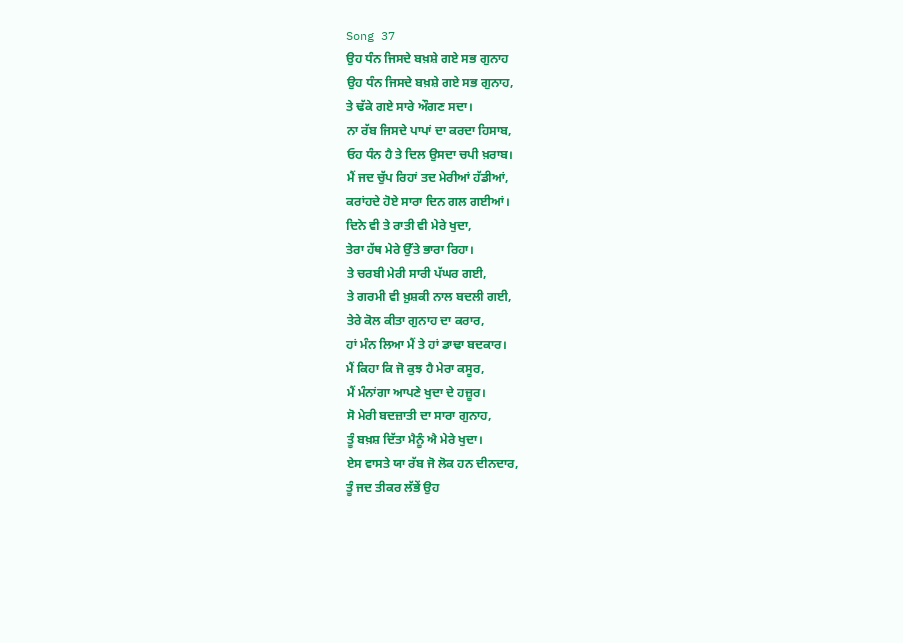Song 37
ਉਹ ਧੰਨ ਜਿਸਦੇ ਬਖ਼ਸ਼ੇ ਗਏ ਸਭ ਗੁਨਾਹ
ਉਹ ਧੰਨ ਜਿਸਦੇ ਬਖ਼ਸ਼ੇ ਗਏ ਸਭ ਗੁਨਾਹ,
ਤੇ ਢੱਕੇ ਗਏ ਸਾਰੇ ਔਗਣ ਸਦਾ।
ਨਾ ਰੱਬ ਜਿਸਦੇ ਪਾਪਾਂ ਦਾ ਕਰਦਾ ਹਿਸਾਬ,
ਓਹ ਧੰਨ ਹੈ ਤੇ ਦਿਲ ਉਸਦਾ ਚਪੀ ਖ਼ਰਾਬ।
ਮੈਂ ਜਦ ਚੁੱਪ ਰਿਹਾਂ ਤਦ ਮੇਰੀਆਂ ਹੱਡੀਆਂ,
ਕਰਾਂਹਦੇ ਹੋਏ ਸਾਰਾ ਦਿਨ ਗਲ ਗਈਆਂ।
ਦਿਨੇ ਵੀ ਤੇ ਰਾਤੀ ਵੀ ਮੇਰੇ ਖੁਦਾ,
ਤੇਰਾ ਹੱਥ ਮੇਰੇ ਉੱਤੇ ਭਾਰਾ ਰਿਹਾ।
ਤੇ ਚਰਬੀ ਮੇਰੀ ਸਾਰੀ ਪੱਘਰ ਗਈ,
ਤੇ ਗਰਮੀ ਵੀ ਖ਼ੁਸ਼ਕੀ ਨਾਲ ਬਦਲੀ ਗਈ,
ਤੇਰੇ ਕੋਲ ਕੀਤਾ ਗੁਨਾਹ ਦਾ ਕਰਾਰ,
ਹਾਂ ਮੰਨ ਲਿਆ ਮੈਂ ਤੇ ਹਾਂ ਡਾਢਾ ਬਦਕਾਰ।
ਮੈਂ ਕਿਹਾ ਕਿ ਜੋ ਕੁਝ ਹੈ ਮੇਰਾ ਕਸੂਰ,
ਮੈਂ ਮੰਨਾਂਗਾ ਆਪਣੇ ਖੁਦਾ ਦੇ ਹਜ਼ੂਰ।
ਸੋ ਮੇਰੀ ਬਦਜ਼ਾਤੀ ਦਾ ਸਾਰਾ ਗੁਨਾਹ,
ਤੂੰ ਬਖ਼ਸ਼ ਦਿੱਤਾ ਮੈਨੂੰ ਐ ਮੇਰੇ ਖੁਦਾ।
ਏਸ ਵਾਸਤੇ ਯਾ ਰੱਬ ਜੋ ਲੋਕ ਹਨ ਦੀਨਦਾਰ,
ਤੂੰ ਜਦ ਤੀਕਰ ਲੱਭੇਂ ਉਹ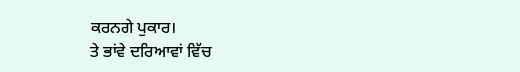ਕਰਨਗੇ ਪੁਕਾਰ।
ਤੇ ਭਾਂਵੇ ਦਰਿਆਵਾਂ ਵਿੱਚ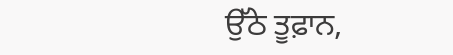ਉੱਠੇ ਤੂਫ਼ਾਨ,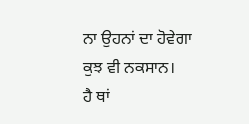ਨਾ ਉਹਨਾਂ ਦਾ ਹੋਵੇਗਾ ਕੁਝ ਵੀ ਨਕਸਾਨ।
ਹੈ ਥਾਂ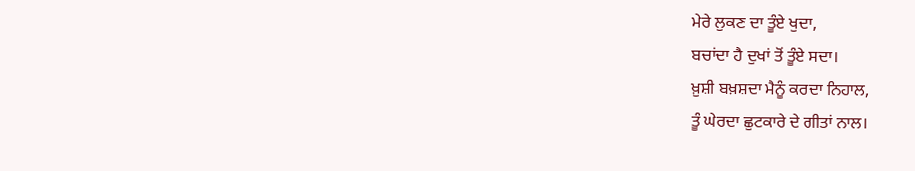ਮੇਰੇ ਲੁਕਣ ਦਾ ਤੂੰਏ ਖੁਦਾ,
ਬਚਾਂਦਾ ਹੈ ਦੁਖਾਂ ਤੋਂ ਤੂੰਏ ਸਦਾ।
ਖ਼ੁਸ਼ੀ ਬਖ਼ਸ਼ਦਾ ਮੈਨੂੰ ਕਰਦਾ ਨਿਹਾਲ,
ਤੂੰ ਘੇਰਦਾ ਛੁਟਕਾਰੇ ਦੇ ਗੀਤਾਂ ਨਾਲ।